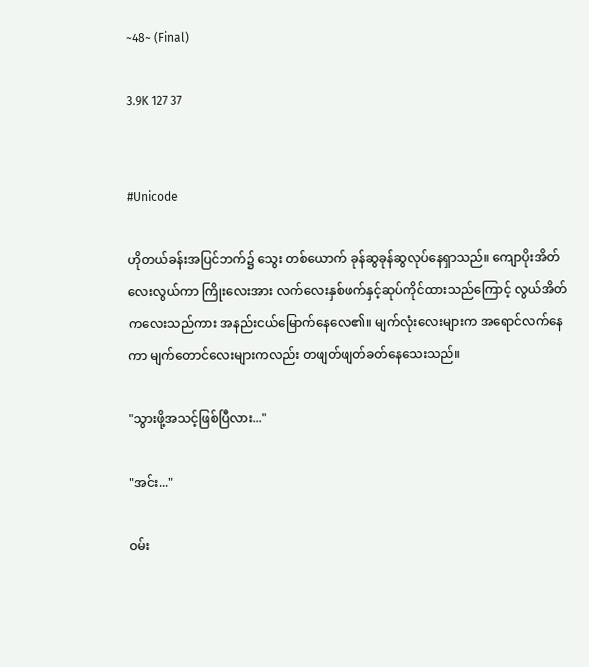~48~ (Final)

3.9K 127 37


#Unicode

ဟိုတယ်ခန်းအပြင်ဘက်၌ သွေး တစ်ယောက် ခုန်ဆွခုန်ဆွလုပ်နေရှာသည်။ ကျောပိုးအိတ်လေးလွယ်ကာ ကြိုးလေးအား လက်လေးနှစ်ဖက်နှင့်ဆုပ်ကိုင်ထားသည်ကြောင့် လွယ်အိတ်ကလေးသည်ကား အနည်းငယ်မြောက်နေလေ၏။ မျက်လုံးလေးများက အရောင်လက်နေကာ မျက်တောင်လေးများကလည်း တဖျတ်ဖျတ်ခတ်နေသေးသည်။

"သွားဖို့အသင့်ဖြစ်ပြီလား..."

"အင်း..."

ဝမ်း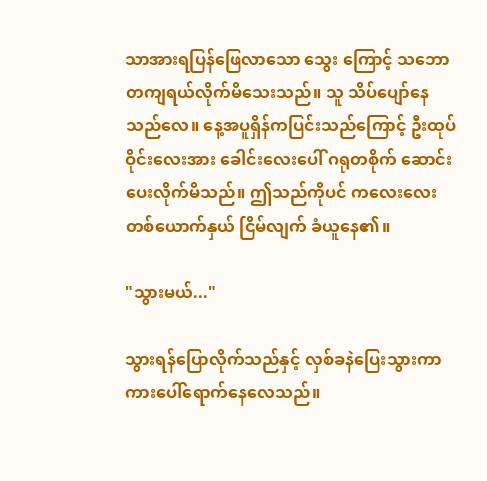သာအားရပြန်ဖြေလာသော သွေး ကြောင့် သဘောတကျရယ်လိုက်မိသေးသည်။ သူ သိပ်ပျော်နေသည်လေ။ နေ့အပူရှိန်ကပြင်းသည်ကြောင့် ဦးထုပ်ဝိုင်းလေးအား ခေါင်းလေးပေါ် ဂရုတစိုက် ဆောင်းပေးလိုက်မိသည်။ ဤသည်ကိုပင် ကလေးလေး တစ်ယောက်နှယ် ငြိမ်လျက် ခံယူနေ၏။

"သွားမယ်..."

သွားရန်ပြောလိုက်သည်နှင့် လှစ်ခနဲပြေးသွားကာ ကားပေါ်ရောက်နေလေသည်။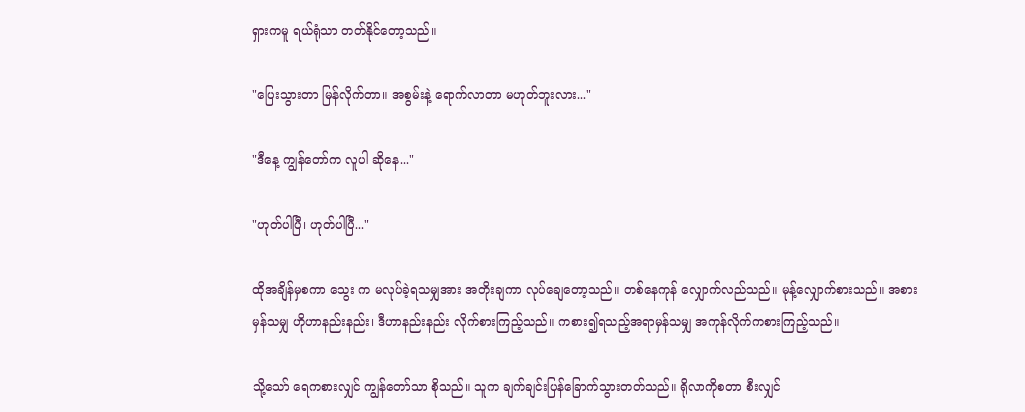ရှားကမူ ရယ်ရုံသာ တတ်နိုင်တော့သည်။

"ပြေးသွားတာ မြန်လိုက်တာ။ အစွမ်းနဲ့ ရောက်လာတာ မဟုတ်ဘူးလား..."

"ဒီနေ့ ကျွန်တော်က လူပါ ဆိုနေ..."

"ဟုတ်ပါပြီ၊ ဟုတ်ပါပြီ..."

ထိုအချိန်မှစကာ သွေး က မလုပ်ခဲ့ရသမျှအား အတိုးချကာ လုပ်ချေတော့သည်။ တစ်နေကုန် လျှောက်လည်သည်။ မုန့်လျှောက်စားသည်။ အစားမှန်သမျှ ဟိုဟာနည်းနည်း၊ ဒီဟာနည်းနည်း လိုက်စားကြည့်သည်။ ကစား၍ရသည့်အရာမှန်သမျှ အကုန်လိုက်ကစားကြည့်သည်။

သို့သော် ရေကစားလျှင် ကျွန်တော်သာ စိုသည်။ သူက ချက်ချင်းပြန်ခြောက်သွားတတ်သည်။ ရိုလာကိုစတာ စီးလျှင်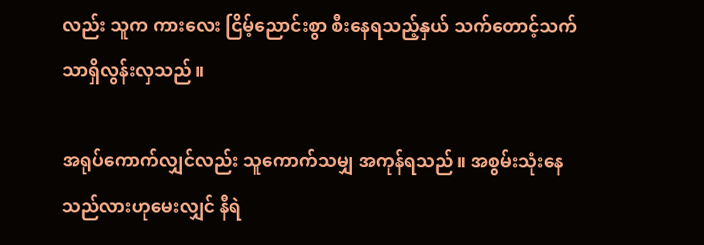လည်း သူက ကားလေး ငြိမ့်ညောင်းစွာ စီးနေရသည့်နှယ် သက်တောင့်သက်သာရှိလွန်းလှသည်။

အရုပ်ကောက်လျှင်လည်း သူကောက်သမျှ အကုန်ရသည်။ အစွမ်းသုံးနေသည်လားဟုမေးလျှင် နီရဲ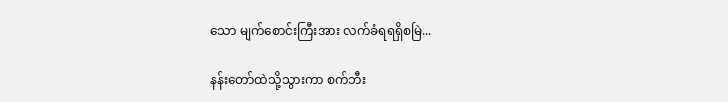သော မျက်စောင်းကြီးအား လက်ခံရရရှိစမြဲ...

နန်းတော်ထဲသို့သွားကာ စက်ဘီး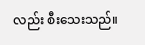လည်း စီးသေးသည်။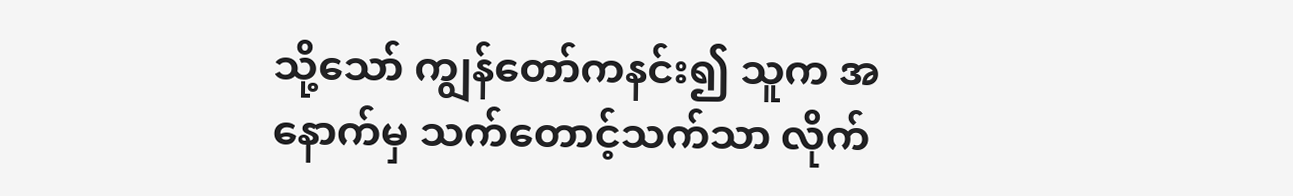သို့သော် ကျွန်တော်ကနင်း၍ သူက အနောက်မှ သက်တောင့်သက်သာ လိုက်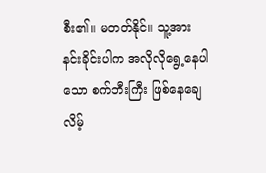စီး၏။ မတတ်နိုင်။ သူ့အား နင်းခိုင်းပါက အလိုလိုရွေ့နေပါသော စက်ဘီးကြီး ဖြစ်နေချေလိမ့်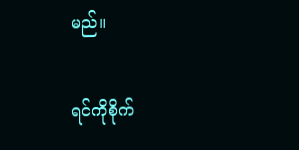မည်။

ရင်ကိုစိုက်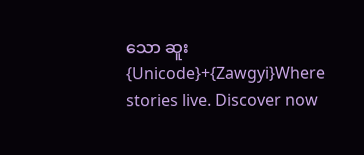သော ဆူး {Unicode}+{Zawgyi}Where stories live. Discover now